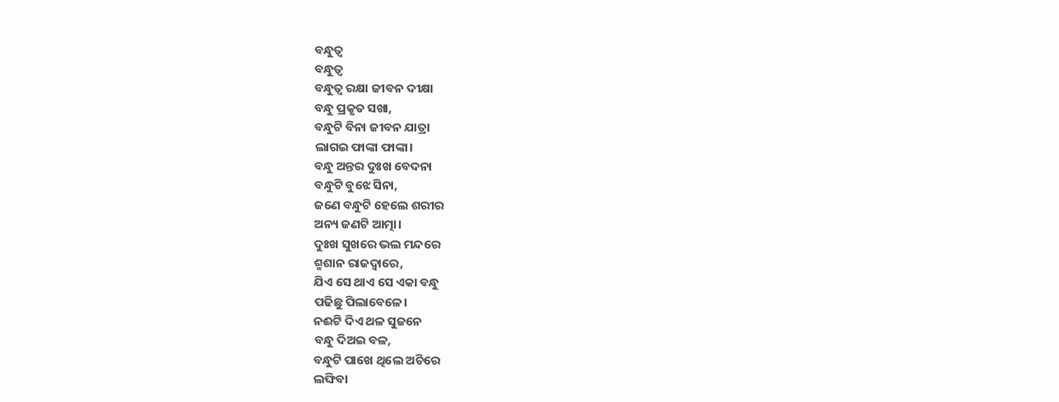ବନ୍ଧୁତ୍ୱ
ବନ୍ଧୁତ୍ୱ
ବନ୍ଧୁତ୍ଵ ରକ୍ଷା ଜୀବନ ଦୀକ୍ଷା
ବନ୍ଧୁ ପ୍ରକୃତ ସଖା,
ବନ୍ଧୁଟି ବିନା ଜୀବନ ଯାତ୍ରା
ଲାଗଇ ଫାଙ୍କା ଫାଙ୍କା।
ବନ୍ଧୁ ଅନ୍ତର ଦୁଃଖ ବେଦନା
ବନ୍ଧୁଟି ବୁଝେ ସିନା,
ଜଣେ ବନ୍ଧୁଟି ହେଲେ ଶରୀର
ଅନ୍ୟ ଜଣଟି ଆତ୍ମା।
ଦୁଃଖ ସୁଖରେ ଭଲ ମନ୍ଦରେ
ଶ୍ମଶାନ ରାଜଦ୍ଵାରେ,
ଯିଏ ସେ ଥାଏ ସେ ଏକା ବନ୍ଧୁ
ପଢିଛୁ ପିଲାବେଳେ।
ନଈଟି ଦିଏ ଥଳ ସୁଜନେ
ବନ୍ଧୁ ଦିଅଇ ବଳ,
ବନ୍ଧୁଟି ପାଖେ ଥିଲେ ଅଚିରେ
ଲଙ୍ଘିବା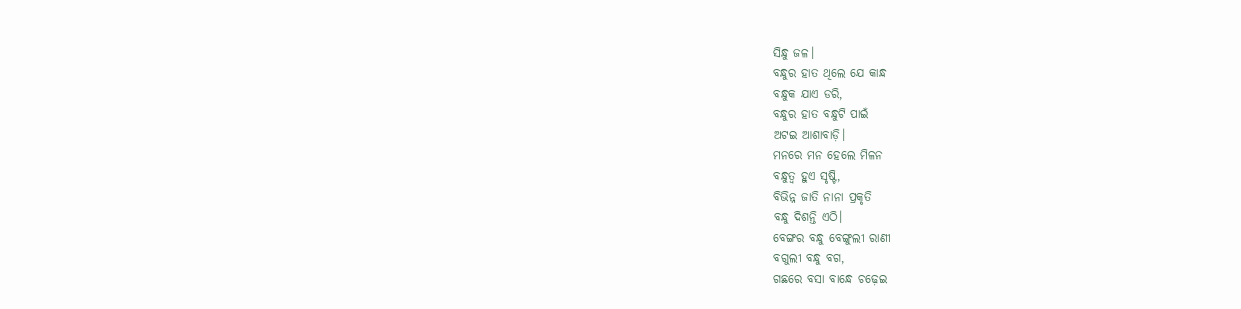ସିନ୍ଧୁ ଜଳ।
ବନ୍ଧୁର ହାତ ଥିଲେ ଯେ କାନ୍ଧ
ବନ୍ଧୁକ ଯାଏ ଡରି,
ବନ୍ଧୁର ହାତ ବନ୍ଧୁଟି ପାଇଁ
ଅଟଇ ଆଶାବାଡ଼ି।
ମନରେ ମନ ହେଲେ ମିଳନ
ବନ୍ଧୁତ୍ୱ ହୁଏ ସୃଷ୍ଟି,
ବିଭିନ୍ନ ଜାତି ନାନା ପ୍ରକୃତି
ବନ୍ଧୁ ଦିଶନ୍ତି ଏଠି।
ବେଙ୍ଗର ବନ୍ଧୁ ବେଙ୍ଗୁଲୀ ରାଣୀ
ବଗୁଲୀ ବନ୍ଧୁ ବଗ,
ଗଛରେ ବସା ବାନ୍ଧେ ଚଢ଼େଇ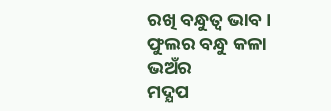ରଖି ବନ୍ଧୁତ୍ୱ ଭାବ।
ଫୁଲର ବନ୍ଧୁ କଳା ଭଅଁର
ମଦ୍ଯପ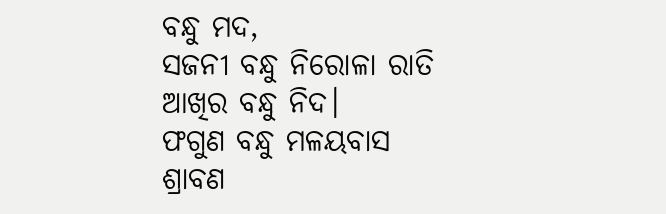ବନ୍ଧୁ ମଦ,
ସଜନୀ ବନ୍ଧୁ ନିରୋଳା ରାତି
ଆଖିର ବନ୍ଧୁ ନିଦ।
ଫଗୁଣ ବନ୍ଧୁ ମଳୟବାସ
ଶ୍ରାବଣ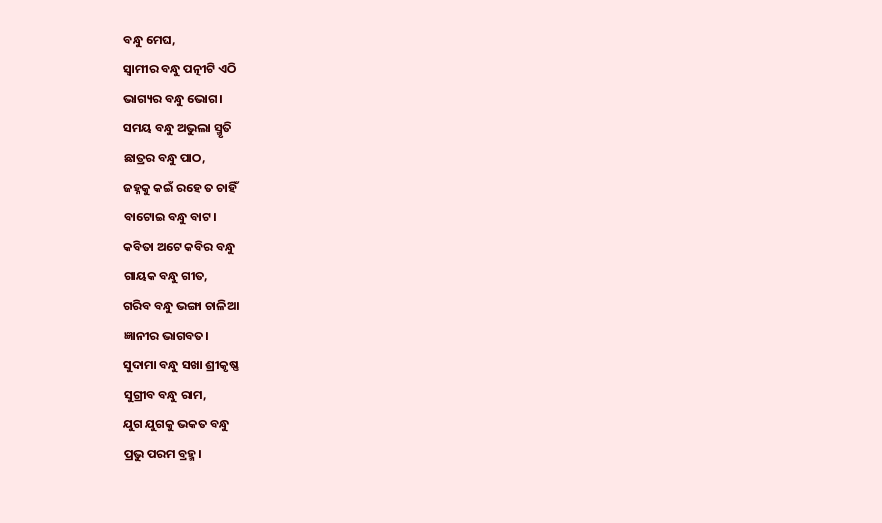ବନ୍ଧୁ ମେଘ,
ସ୍ୱାମୀର ବନ୍ଧୁ ପତ୍ନୀଟି ଏଠି
ଭାଗ୍ୟର ବନ୍ଧୁ ଭୋଗ।
ସମୟ ବନ୍ଧୁ ଅଭୁଲା ସ୍ମୃତି
ଛାତ୍ରର ବନ୍ଧୁ ପାଠ,
ଜହ୍ନକୁ କଇଁ ରହେ ତ ଚାହିଁ
ବାଟୋଇ ବନ୍ଧୁ ବାଟ।
କବିତା ଅଟେ କବିର ବନ୍ଧୁ
ଗାୟକ ବନ୍ଧୁ ଗୀତ,
ଗରିବ ବନ୍ଧୁ ଭଙ୍ଗା ଚାଳିଆ
ଜ୍ଞାନୀର ଭାଗବତ।
ସୁଦାମା ବନ୍ଧୁ ସଖା ଶ୍ରୀକୃଷ୍ଣ
ସୁଗ୍ରୀବ ବନ୍ଧୁ ରାମ,
ଯୁଗ ଯୁଗକୁ ଭକତ ବନ୍ଧୁ
ପ୍ରଭୁ ପରମ ବ୍ରହ୍ମ।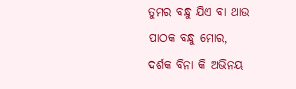ତୁମର ବନ୍ଧୁ ଯିଏ ବା ଥାଉ
ପାଠକ ବନ୍ଧୁ ମୋର,
ଦର୍ଶକ ବିନା କି ଅଭିନୟ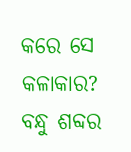କରେ ସେ କଳାକାର?
ବନ୍ଧୁ ଶବ୍ଦର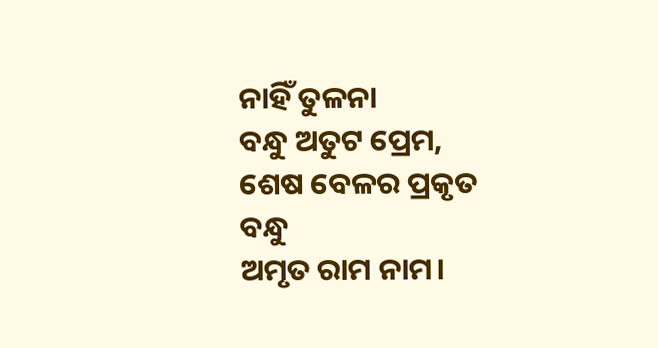ନାହିଁ ତୁଳନା
ବନ୍ଧୁ ଅତୁଟ ପ୍ରେମ,
ଶେଷ ବେଳର ପ୍ରକୃତ ବନ୍ଧୁ
ଅମୃତ ରାମ ନାମ।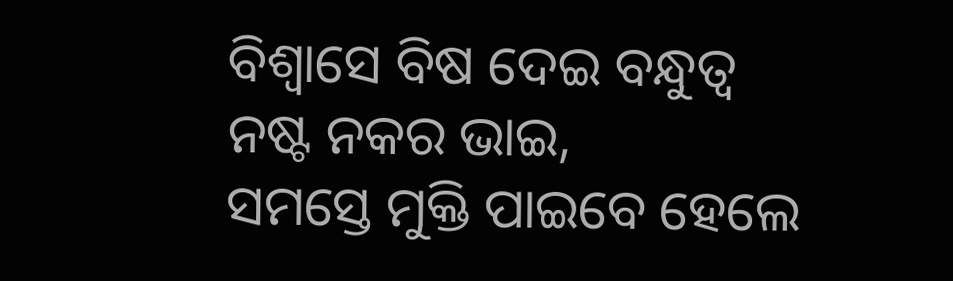ବିଶ୍ଵାସେ ବିଷ ଦେଇ ବନ୍ଧୁତ୍ୱ
ନଷ୍ଟ ନକର ଭାଇ,
ସମସ୍ତେ ମୁକ୍ତି ପାଇବେ ହେଲେ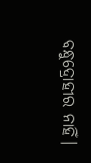ବନ୍ଧୁଦ୍ରୋହୀର ନାହିଁ।